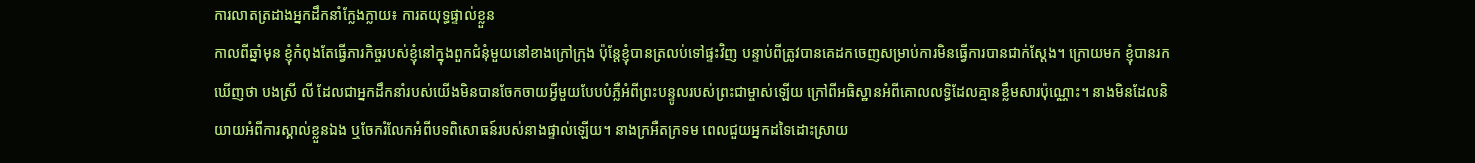ការលាតត្រដាងអ្នកដឹកនាំក្លែងក្លាយ៖ ការតយុទ្ធផ្ទាល់ខ្លួន
កាលពីឆ្នាំមុន ខ្ញុំកំពុងតែធ្វើភារកិច្ចរបស់ខ្ញុំនៅក្នុងពួកជំនុំមួយនៅខាងក្រៅក្រុង ប៉ុន្តែខ្ញុំបានត្រលប់ទៅផ្ទះវិញ បន្ទាប់ពីត្រូវបានគេដកចេញសម្រាប់ការមិនធ្វើការបានជាក់ស្ដែង។ ក្រោយមក ខ្ញុំបានរកឃើញថា បងស្រី លី ដែលជាអ្នកដឹកនាំរបស់យើងមិនបានចែកចាយអ្វីមួយបែបបំភ្លឺអំពីព្រះបន្ទូលរបស់ព្រះជាម្ចាស់ឡើយ ក្រៅពីអធិស្ឋានអំពីគោលលទ្ធិដែលគ្មានខ្លឹមសារប៉ុណ្ណោះ។ នាងមិនដែលនិយាយអំពីការស្គាល់ខ្លួនឯង ឬចែករំលែកអំពីបទពិសោធន៍របស់នាងផ្ទាល់ឡើយ។ នាងក្រអឺតក្រទម ពេលជួយអ្នកដទៃដោះស្រាយ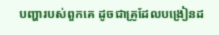បញ្ហារបស់ពួកគេ ដូចជាគ្រូដែលបង្រៀនដ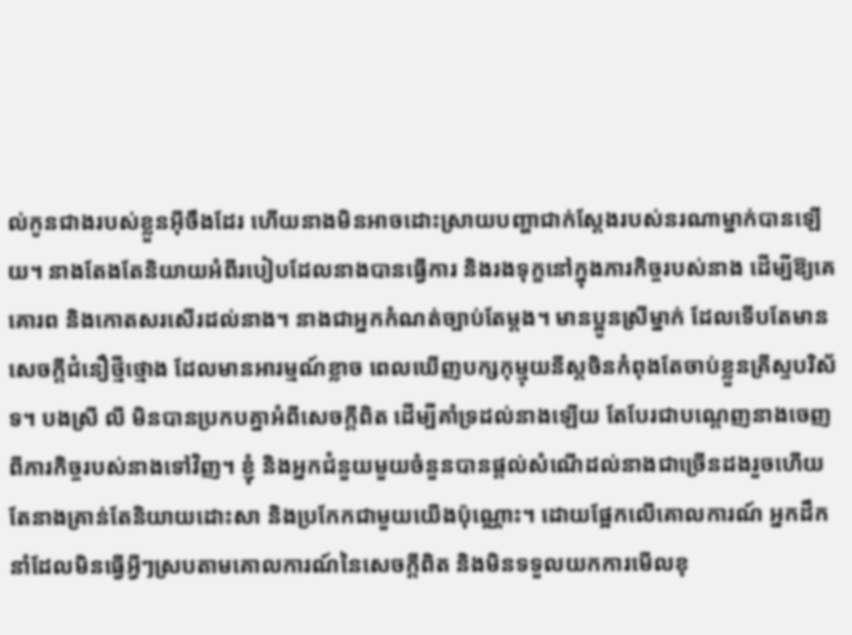ល់កូនជាងរបស់ខ្លួនអ៊ីចឹងដែរ ហើយនាងមិនអាចដោះស្រាយបញ្ហាជាក់ស្ដែងរបស់នរណាម្នាក់បានឡើយ។ នាងតែងតែនិយាយអំពីរបៀបដែលនាងបានធ្វើការ និងរងទុក្ខនៅក្នុងភារកិច្ចរបស់នាង ដើម្បីឱ្យគេគោរព និងកោតសរសើរដល់នាង។ នាងជាអ្នកកំណត់ច្បាប់តែម្ដង។ មានប្អូនស្រីម្នាក់ ដែលទើបតែមានសេចក្តីជំនឿថ្មីថ្មោង ដែលមានអារម្មណ៍ខ្លាច ពេលឃើញបក្សកុម្មុយនីស្តចិនកំពុងតែចាប់ខ្លួនគ្រីស្ទបរិស័ទ។ បងស្រី លី មិនបានប្រកបគ្នាអំពីសេចក្តីពិត ដើម្បីគាំទ្រដល់នាងឡើយ តែបែរជាបណ្ដេញនាងចេញពីភារកិច្ចរបស់នាងទៅវិញ។ ខ្ញុំ និងអ្នកជំនួយមួយចំនួនបានផ្ដល់សំណើដល់នាងជាច្រើនដងរួចហើយ តែនាងគ្រាន់តែនិយាយដោះសា និងប្រកែកជាមួយយើងប៉ុណ្ណោះ។ ដោយផ្អែកលើគោលការណ៍ អ្នកដឹកនាំដែលមិនធ្វើអ្វីៗស្របតាមគោលការណ៍នៃសេចក្តីពិត និងមិនទទួលយកការមើលខុ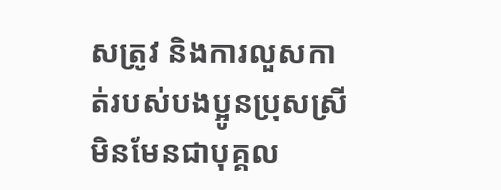សត្រូវ និងការលួសកាត់របស់បងប្អូនប្រុសស្រី មិនមែនជាបុគ្គល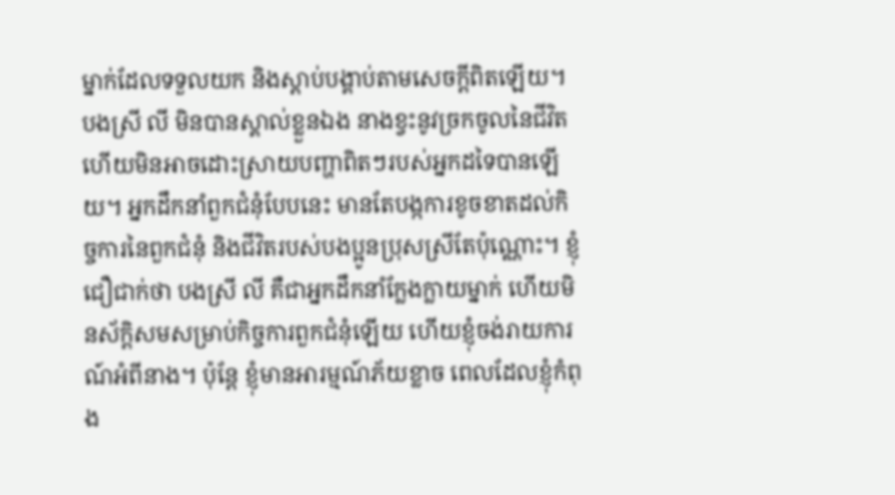ម្នាក់ដែលទទួលយក និងស្ដាប់បង្គាប់តាមសេចក្តីពិតឡើយ។ បងស្រី លី មិនបានស្គាល់ខ្លួនឯង នាងខ្វះនូវច្រកចូលនៃជីវិត ហើយមិនអាចដោះស្រាយបញ្ហាពិតៗរបស់អ្នកដទៃបានឡើយ។ អ្នកដឹកនាំពួកជំនុំបែបនេះ មានតែបង្កការខូចខាតដល់កិច្ចការនៃពួកជំនុំ និងជីវិតរបស់បងប្អូនប្រុសស្រីតែប៉ុណ្ណោះ។ ខ្ញុំជឿជាក់ថា បងស្រី លី គឺជាអ្នកដឹកនាំក្លែងក្លាយម្នាក់ ហើយមិនស័ក្ដិសមសម្រាប់កិច្ចការពួកជំនុំឡើយ ហើយខ្ញុំចង់រាយការណ៍អំពីនាង។ ប៉ុន្តែ ខ្ញុំមានអារម្មណ៍ភ័យខ្លាច ពេលដែលខ្ញុំកំពុង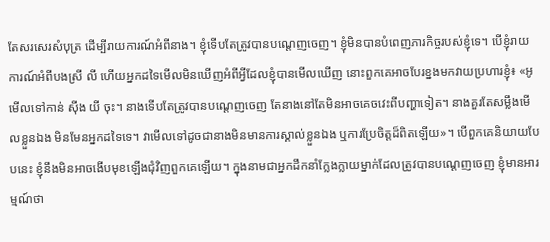តែសរសេរសំបុត្រ ដើម្បីរាយការណ៍អំពីនាង។ ខ្ញុំទើបតែត្រូវបានបណ្ដេញចេញ។ ខ្ញុំមិនបានបំពេញភារកិច្ចរបស់ខ្ញុំទេ។ បើខ្ញុំរាយការណ៍អំពីបងស្រី លី ហើយអ្នកដទៃមើលមិនឃើញអំពីអ្វីដែលខ្ញុំបានមើលឃើញ នោះពួកគេអាចបែរខ្នងមកវាយប្រហារខ្ញុំ៖ «អូ មើលទៅកាន់ ស៊ីង យី ចុះ។ នាងទើបតែត្រូវបានបណ្ដេញចេញ តែនាងនៅតែមិនអាចគេចវេះពីបញ្ហាទៀត។ នាងគួរតែសម្លឹងមើលខ្លួនឯង មិនមែនអ្នកដទៃទេ។ វាមើលទៅដូចជានាងមិនមានការស្គាល់ខ្លួនឯង ឬការប្រែចិត្តដ៏ពិតឡើយ»។ បើពួកគេនិយាយបែបនេះ ខ្ញុំនឹងមិនអាចងើបមុខឡើងជុំវិញពួកគេឡើយ។ ក្នុងនាមជាអ្នកដឹកនាំក្លែងក្លាយម្នាក់ដែលត្រូវបានបណ្ដេញចេញ ខ្ញុំមានអារម្មណ៍ថា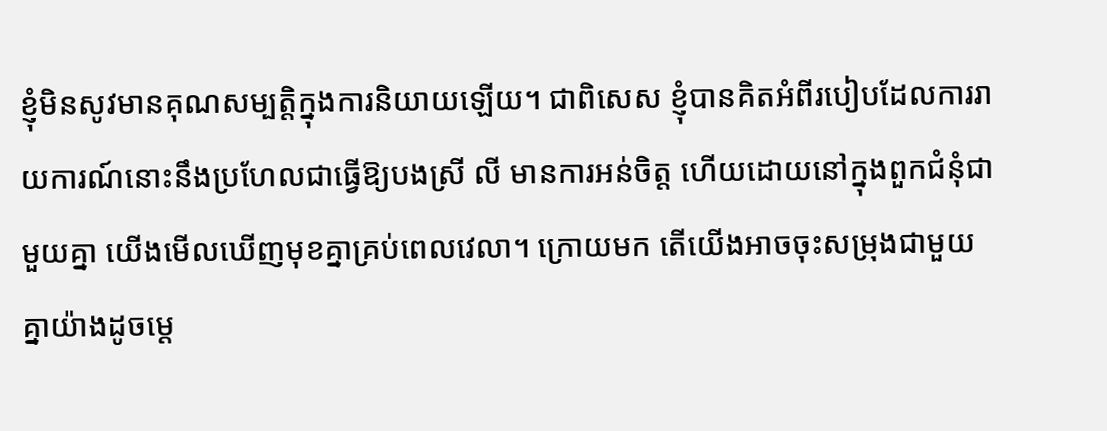ខ្ញុំមិនសូវមានគុណសម្បត្តិក្នុងការនិយាយឡើយ។ ជាពិសេស ខ្ញុំបានគិតអំពីរបៀបដែលការរាយការណ៍នោះនឹងប្រហែលជាធ្វើឱ្យបងស្រី លី មានការអន់ចិត្ត ហើយដោយនៅក្នុងពួកជំនុំជាមួយគ្នា យើងមើលឃើញមុខគ្នាគ្រប់ពេលវេលា។ ក្រោយមក តើយើងអាចចុះសម្រុងជាមួយគ្នាយ៉ាងដូចម្ដេ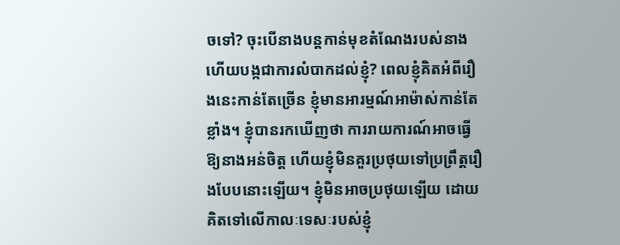ចទៅ? ចុះបើនាងបន្តកាន់មុខតំណែងរបស់នាង ហើយបង្កជាការលំបាកដល់ខ្ញុំ? ពេលខ្ញុំគិតអំពីរឿងនេះកាន់តែច្រើន ខ្ញុំមានអារម្មណ៍អាម៉ាស់កាន់តែខ្លាំង។ ខ្ញុំបានរកឃើញថា ការរាយការណ៍អាចធ្វើឱ្យនាងអន់ចិត្ត ហើយខ្ញុំមិនគួរប្រថុយទៅប្រព្រឹត្តរឿងបែបនោះឡើយ។ ខ្ញុំមិនអាចប្រថុយឡើយ ដោយគិតទៅលើកាលៈទេសៈរបស់ខ្ញុំ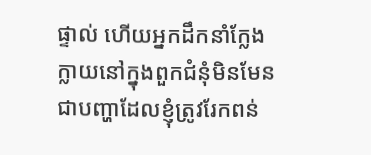ផ្ទាល់ ហើយអ្នកដឹកនាំក្លែងក្លាយនៅក្នុងពួកជំនុំមិនមែនជាបញ្ហាដែលខ្ញុំត្រូវរែកពន់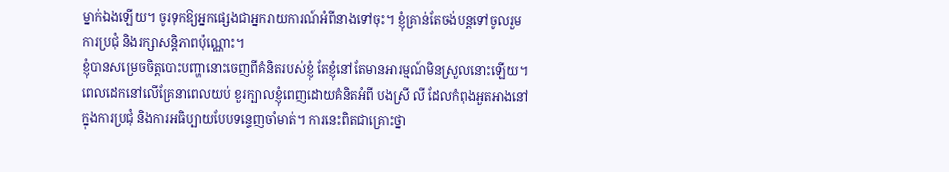ម្នាក់ឯងឡើយ។ ចូរទុកឱ្យអ្នកផ្សេងជាអ្នករាយការណ៍អំពីនាងទៅចុះ។ ខ្ញុំគ្រាន់តែចង់បន្តទៅចូលរួមការប្រជុំ និងរក្សាសន្ដិភាពប៉ុណ្ណោះ។
ខ្ញុំបានសម្រេចចិត្តបោះបញ្ហានោះចេញពីគំនិតរបស់ខ្ញុំ តែខ្ញុំនៅតែមានអារម្មណ៍មិនស្រួលនោះឡើយ។ ពេលដេកនៅលើគ្រែនាពេលយប់ ខួរក្បាលខ្ញុំពេញដោយគំនិតអំពី បងស្រី លី ដែលកំពុងអួតអាងនៅក្នុងការប្រជុំ និងការអធិប្បាយបែបទន្ទេញចាំមាត់។ ការនេះពិតជាគ្រោះថ្នា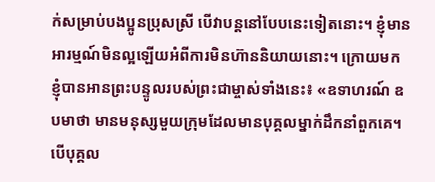ក់សម្រាប់បងប្អូនប្រុសស្រី បើវាបន្តនៅបែបនេះទៀតនោះ។ ខ្ញុំមានអារម្មណ៍មិនល្អឡើយអំពីការមិនហ៊ាននិយាយនោះ។ ក្រោយមក ខ្ញុំបានអានព្រះបន្ទូលរបស់ព្រះជាម្ចាស់ទាំងនេះ៖ «ឧទាហរណ៍ ឧបមាថា មានមនុស្សមួយក្រុមដែលមានបុគ្គលម្នាក់ដឹកនាំពួកគេ។ បើបុគ្គល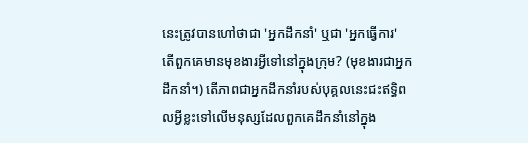នេះត្រូវបានហៅថាជា 'អ្នកដឹកនាំ' ឬជា 'អ្នកធ្វើការ' តើពួកគេមានមុខងារអ្វីទៅនៅក្នុងក្រុម? (មុខងារជាអ្នកដឹកនាំ។) តើភាពជាអ្នកដឹកនាំរបស់បុគ្គលនេះជះឥទ្ធិពលអ្វីខ្លះទៅលើមនុស្សដែលពួកគេដឹកនាំនៅក្នុង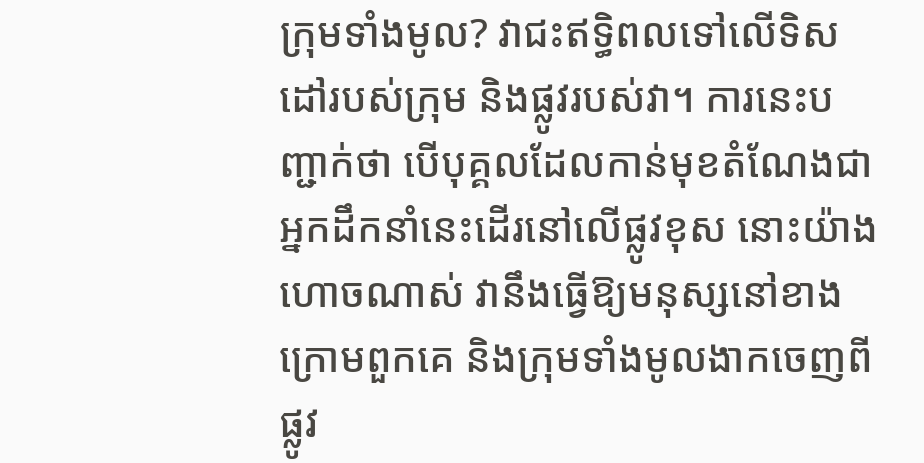ក្រុមទាំងមូល? វាជះឥទ្ធិពលទៅលើទិសដៅរបស់ក្រុម និងផ្លូវរបស់វា។ ការនេះបញ្ជាក់ថា បើបុគ្គលដែលកាន់មុខតំណែងជាអ្នកដឹកនាំនេះដើរនៅលើផ្លូវខុស នោះយ៉ាងហោចណាស់ វានឹងធ្វើឱ្យមនុស្សនៅខាងក្រោមពួកគេ និងក្រុមទាំងមូលងាកចេញពីផ្លូវ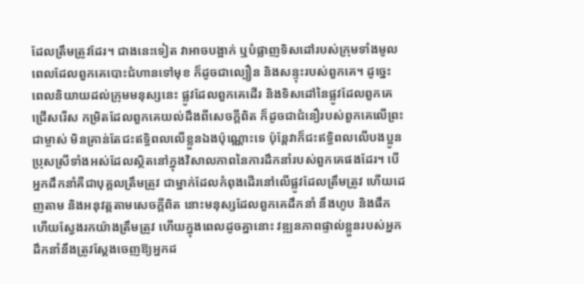ដែលត្រឹមត្រូវដែរ។ ជាងនេះទៀត វាអាចបង្អាក់ ឬបំផ្លាញទិសដៅរបស់ក្រុមទាំងមូល ពេលដែលពួកគេបោះជំហានទៅមុខ ក៏ដូចជាល្បឿន និងសន្ទុះរបស់ពួកគេ។ ដូច្នេះ ពេលនិយាយដល់ក្រុមមនុស្សនេះ ផ្លូវដែលពួកគេដើរ និងទិសដៅនៃផ្លូវដែលពួកគេជ្រើសរើស កម្រិតដែលពួកគេយល់ដឹងពីសេចក្តីពិត ក៏ដូចជាជំនឿរបស់ពួកគេលើព្រះជាម្ចាស់ មិនគ្រាន់តែជះឥទ្ធិពលលើខ្លួនឯងប៉ុណ្ណោះទេ ប៉ុន្តែវាក៏ជះឥទ្ធិពលលើបងប្អូនប្រុសស្រីទាំងអស់ដែលស្ថិតនៅក្នុងវិសាលភាពនៃការដឹកនាំរបស់ពួកគេផងដែរ។ បើអ្នកដឹកនាំគឺជាបុគ្គលត្រឹមត្រូវ ជាម្នាក់ដែលកំពុងដើរនៅលើផ្លូវដែលត្រឹមត្រូវ ហើយដេញតាម និងអនុវត្តតាមសេចក្តីពិត នោះមនុស្សដែលពួកគេដឹកនាំ នឹងហូប និងផឹក ហើយស្វែងរកយ៉ាងត្រឹមត្រូវ ហើយក្នុងពេលដូចគ្នានោះ វឌ្ឍនភាពផ្ទាល់ខ្លួនរបស់អ្នកដឹកនាំនឹងត្រូវស្ដែងចេញឱ្យអ្នកដ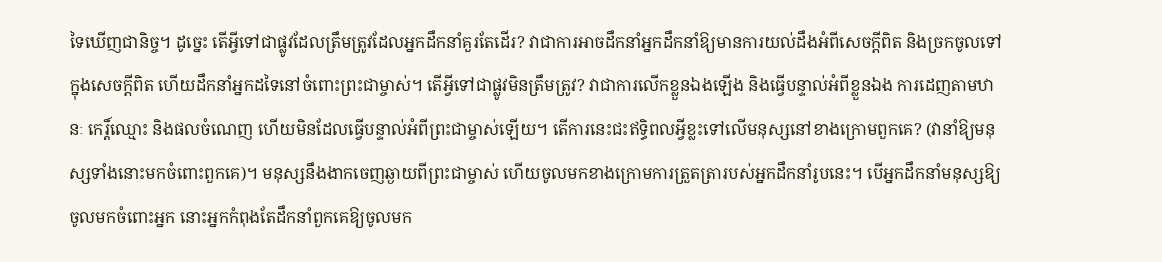ទៃឃើញជានិច្ច។ ដូច្នេះ តើអ្វីទៅជាផ្លូវដែលត្រឹមត្រូវដែលអ្នកដឹកនាំគួរតែដើរ? វាជាការអាចដឹកនាំអ្នកដឹកនាំឱ្យមានការយល់ដឹងអំពីសេចក្តីពិត និងច្រកចូលទៅក្នុងសេចក្តីពិត ហើយដឹកនាំអ្នកដទៃនៅចំពោះព្រះជាម្ចាស់។ តើអ្វីទៅជាផ្លូវមិនត្រឹមត្រូវ? វាជាការលើកខ្លួនឯងឡើង និងធ្វើបន្ទាល់អំពីខ្លួនឯង ការដេញតាមឋានៈ កេរ្ដិ៍ឈ្មោះ និងផលចំណេញ ហើយមិនដែលធ្វើបន្ទាល់អំពីព្រះជាម្ចាស់ឡើយ។ តើការនេះជះឥទ្ធិពលអ្វីខ្លះទៅលើមនុស្សនៅខាងក្រោមពួកគេ? (វានាំឱ្យមនុស្សទាំងនោះមកចំពោះពួកគេ)។ មនុស្សនឹងងាកចេញឆ្ងាយពីព្រះជាម្ចាស់ ហើយចូលមកខាងក្រោមការត្រួតត្រារបស់អ្នកដឹកនាំរូបនេះ។ បើអ្នកដឹកនាំមនុស្សឱ្យចូលមកចំពោះអ្នក នោះអ្នកកំពុងតែដឹកនាំពួកគេឱ្យចូលមក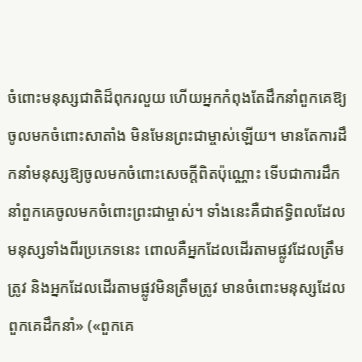ចំពោះមនុស្សជាតិដ៏ពុករលួយ ហើយអ្នកកំពុងតែដឹកនាំពួកគេឱ្យចូលមកចំពោះសាតាំង មិនមែនព្រះជាម្ចាស់ឡើយ។ មានតែការដឹកនាំមនុស្សឱ្យចូលមកចំពោះសេចក្តីពិតប៉ុណ្ណោះ ទើបជាការដឹកនាំពួកគេចូលមកចំពោះព្រះជាម្ចាស់។ ទាំងនេះគឺជាឥទ្ធិពលដែលមនុស្សទាំងពីរប្រភេទនេះ ពោលគឺអ្នកដែលដើរតាមផ្លូវដែលត្រឹមត្រូវ និងអ្នកដែលដើរតាមផ្លូវមិនត្រឹមត្រូវ មានចំពោះមនុស្សដែលពួកគេដឹកនាំ» («ពួកគេ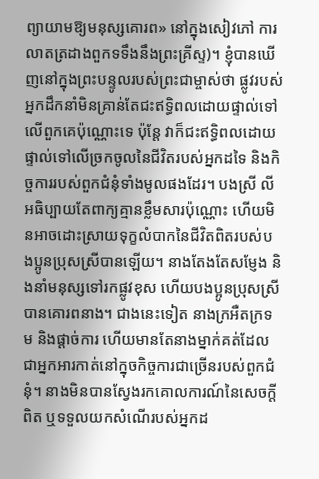ព្យាយាមឱ្យមនុស្សគោរព» នៅក្នុងសៀវភៅ ការលាតត្រដាងពួកទទឹងនឹងព្រះគ្រីស្ទ)។ ខ្ញុំបានឃើញនៅក្នុងព្រះបន្ទូលរបស់ព្រះជាម្ចាស់ថា ផ្លូវរបស់អ្នកដឹកនាំមិនគ្រាន់តែជះឥទ្ធិពលដោយផ្ទាល់ទៅលើពួកគេប៉ុណ្ណោះទេ ប៉ុន្តែ វាក៏ជះឥទ្ធិពលដោយផ្ទាល់ទៅលើច្រកចូលនៃជីវិតរបស់អ្នកដទៃ និងកិច្ចការរបស់ពួកជំនុំទាំងមូលផងដែរ។ បងស្រី លី អធិប្បាយតែពាក្យគ្មានខ្លឹមសារប៉ុណ្ណោះ ហើយមិនអាចដោះស្រាយទុក្ខលំបាកនៃជីវិតពិតរបស់បងប្អូនប្រុសស្រីបានឡើយ។ នាងតែងតែសម្ញែង និងនាំមនុស្សទៅរកផ្លូវខុស ហើយបងប្អូនប្រុសស្រីបានគោរពនាង។ ជាងនេះទៀត នាងក្រអឺតក្រទម និងផ្ដាច់ការ ហើយមានតែនាងម្នាក់គត់ដែលជាអ្នកអារកាត់នៅក្នុចកិច្ចការជាច្រើនរបស់ពួកជំនុំ។ នាងមិនបានស្វែងរកគោលការណ៍នៃសេចក្តីពិត ឬទទួលយកសំណើរបស់អ្នកដ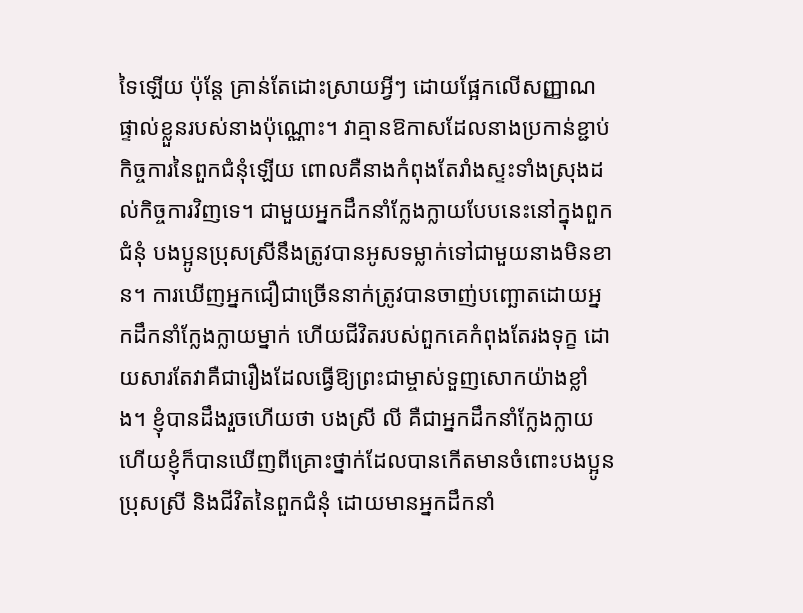ទៃឡើយ ប៉ុន្តែ គ្រាន់តែដោះស្រាយអ្វីៗ ដោយផ្អែកលើសញ្ញាណផ្ទាល់ខ្លួនរបស់នាងប៉ុណ្ណោះ។ វាគ្មានឱកាសដែលនាងប្រកាន់ខ្ជាប់កិច្ចការនៃពួកជំនុំឡើយ ពោលគឺនាងកំពុងតែរាំងស្ទះទាំងស្រុងដល់កិច្ចការវិញទេ។ ជាមួយអ្នកដឹកនាំក្លែងក្លាយបែបនេះនៅក្នុងពួកជំនុំ បងប្អូនប្រុសស្រីនឹងត្រូវបានអូសទម្លាក់ទៅជាមួយនាងមិនខាន។ ការឃើញអ្នកជឿជាច្រើននាក់ត្រូវបានចាញ់បញ្ឆោតដោយអ្នកដឹកនាំក្លែងក្លាយម្នាក់ ហើយជីវិតរបស់ពួកគេកំពុងតែរងទុក្ខ ដោយសារតែវាគឺជារឿងដែលធ្វើឱ្យព្រះជាម្ចាស់ទួញសោកយ៉ាងខ្លាំង។ ខ្ញុំបានដឹងរួចហើយថា បងស្រី លី គឺជាអ្នកដឹកនាំក្លែងក្លាយ ហើយខ្ញុំក៏បានឃើញពីគ្រោះថ្នាក់ដែលបានកើតមានចំពោះបងប្អូនប្រុសស្រី និងជីវិតនៃពួកជំនុំ ដោយមានអ្នកដឹកនាំ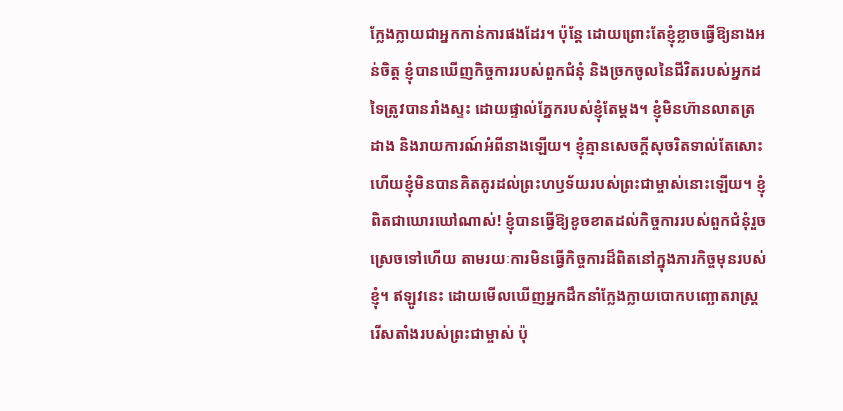ក្លែងក្លាយជាអ្នកកាន់ការផងដែរ។ ប៉ុន្តែ ដោយព្រោះតែខ្ញុំខ្លាចធ្វើឱ្យនាងអន់ចិត្ត ខ្ញុំបានឃើញកិច្ចការរបស់ពួកជំនុំ និងច្រកចូលនៃជីវិតរបស់អ្នកដទៃត្រូវបានរាំងស្ទះ ដោយផ្ទាល់ភ្នែករបស់ខ្ញុំតែម្ដង។ ខ្ញុំមិនហ៊ានលាតត្រដាង និងរាយការណ៍អំពីនាងឡើយ។ ខ្ញុំគ្មានសេចក្តីសុចរិតទាល់តែសោះ ហើយខ្ញុំមិនបានគិតគូរដល់ព្រះហឫទ័យរបស់ព្រះជាម្ចាស់នោះឡើយ។ ខ្ញុំពិតជាឃោរឃៅណាស់! ខ្ញុំបានធ្វើឱ្យខូចខាតដល់កិច្ចការរបស់ពួកជំនុំរួចស្រេចទៅហើយ តាមរយៈការមិនធ្វើកិច្ចការដ៏ពិតនៅក្នុងភារកិច្ចមុនរបស់ខ្ញុំ។ ឥឡូវនេះ ដោយមើលឃើញអ្នកដឹកនាំក្លែងក្លាយបោកបញ្ឆោតរាស្ត្ររើសតាំងរបស់ព្រះជាម្ចាស់ ប៉ុ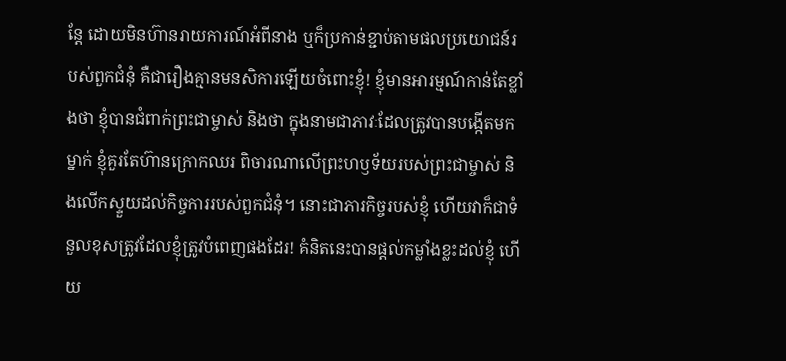ន្តែ ដោយមិនហ៊ានរាយការណ៍អំពីនាង ឬក៏ប្រកាន់ខ្ជាប់តាមផលប្រយោជន៍របស់ពួកជំនុំ គឺជារឿងគ្មានមនសិការឡើយចំពោះខ្ញុំ! ខ្ញុំមានអារម្មណ៍កាន់តែខ្លាំងថា ខ្ញុំបានជំពាក់ព្រះជាម្ចាស់ និងថា ក្នុងនាមជាភាវៈដែលត្រូវបានបង្កើតមកម្នាក់ ខ្ញុំគួរតែហ៊ានក្រោកឈរ ពិចារណាលើព្រះហឫទ័យរបស់ព្រះជាម្ចាស់ និងលើកស្ទួយដល់កិច្ចការរបស់ពួកជំនុំ។ នោះជាភារកិច្ចរបស់ខ្ញុំ ហើយវាក៏ជាទំនួលខុសត្រូវដែលខ្ញុំត្រូវបំពេញផងដែរ! គំនិតនេះបានផ្ដល់កម្លាំងខ្លះដល់ខ្ញុំ ហើយ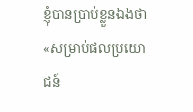ខ្ញុំបានប្រាប់ខ្លួនឯងថា «សម្រាប់ផលប្រយោជន៍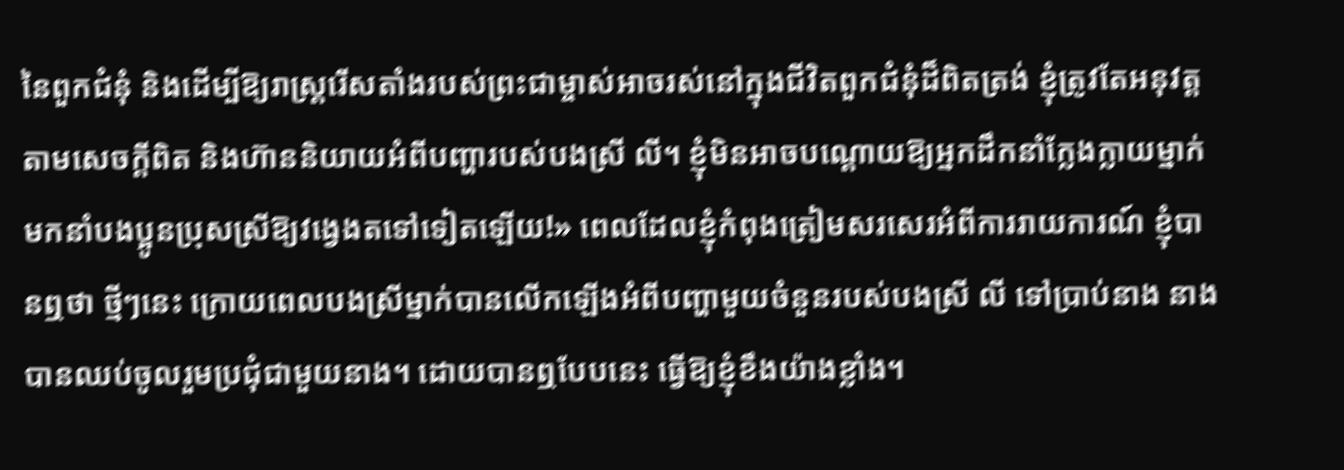នៃពួកជំនុំ និងដើម្បីឱ្យរាស្ត្ររើសតាំងរបស់ព្រះជាម្ចាស់អាចរស់នៅក្នុងជីវិតពួកជំនុំដ៏ពិតត្រង់ ខ្ញុំត្រូវតែអនុវត្តតាមសេចក្តីពិត និងហ៊ាននិយាយអំពីបញ្ហារបស់បងស្រី លី។ ខ្ញុំមិនអាចបណ្ដោយឱ្យអ្នកដឹកនាំក្លែងក្លាយម្នាក់មកនាំបងប្អូនប្រុសស្រីឱ្យវង្វេងតទៅទៀតឡើយ!» ពេលដែលខ្ញុំកំពុងត្រៀមសរសេរអំពីការរាយការណ៍ ខ្ញុំបានឮថា ថ្មីៗនេះ ក្រោយពេលបងស្រីម្នាក់បានលើកឡើងអំពីបញ្ហាមួយចំនួនរបស់បងស្រី លី ទៅប្រាប់នាង នាងបានឈប់ចូលរួមប្រជុំជាមួយនាង។ ដោយបានឮបែបនេះ ធ្វើឱ្យខ្ញុំខឹងយ៉ាងខ្លាំង។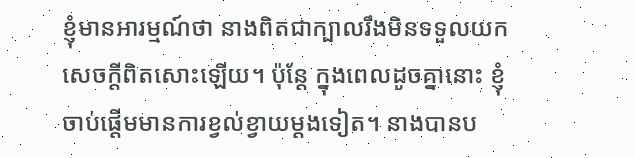ខ្ញុំមានអារម្មណ៍ថា នាងពិតជាក្បាលរឹងមិនទទួលយកសេចក្តីពិតសោះឡើយ។ ប៉ុន្តែ ក្នុងពេលដូចគ្នានោះ ខ្ញុំចាប់ផ្ដើមមានការខ្វល់ខ្វាយម្ដងទៀត។ នាងបានប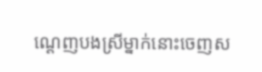ណ្ដេញបងស្រីម្នាក់នោះចេញស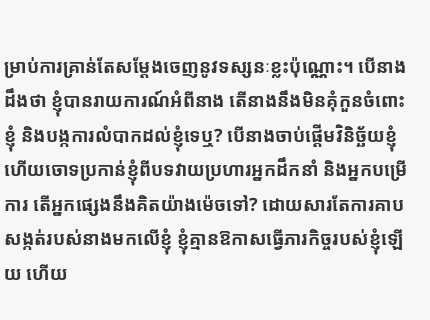ម្រាប់ការគ្រាន់តែសម្ដែងចេញនូវទស្សនៈខ្លះប៉ុណ្ណោះ។ បើនាងដឹងថា ខ្ញុំបានរាយការណ៍អំពីនាង តើនាងនឹងមិនគុំកួនចំពោះខ្ញុំ និងបង្កការលំបាកដល់ខ្ញុំទេឬ? បើនាងចាប់ផ្ដើមវិនិច្ឆ័យខ្ញុំ ហើយចោទប្រកាន់ខ្ញុំពីបទវាយប្រហារអ្នកដឹកនាំ និងអ្នកបម្រើការ តើអ្នកផ្សេងនឹងគិតយ៉ាងម៉េចទៅ? ដោយសារតែការគាបសង្កត់របស់នាងមកលើខ្ញុំ ខ្ញុំគ្មានឱកាសធ្វើភារកិច្ចរបស់ខ្ញុំឡើយ ហើយ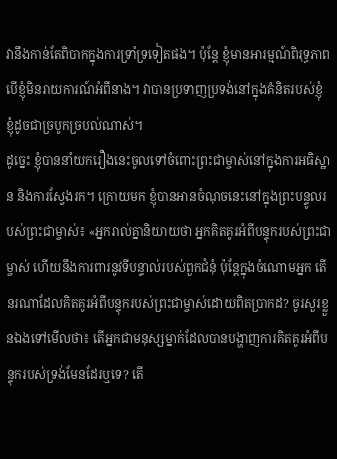វានឹងកាន់តែពិបាកក្នុងការទ្រាំទ្រទៀតផង។ ប៉ុន្តែ ខ្ញុំមានអារម្មណ៍ពិរុទ្ធភាព បើខ្ញុំមិនរាយការណ៍អំពីនាង។ វាបានប្រទាញប្រទង់នៅក្នុងគំនិតរបស់ខ្ញុំ ខ្ញុំដូចជាច្របូកច្របល់ណាស់។
ដូច្នេះ ខ្ញុំបាននាំយករឿងនេះចូលទៅចំពោះព្រះជាម្ចាស់នៅក្នុងការអធិស្ឋាន និងការស្វែងរក។ ក្រោយមក ខ្ញុំបានអានចំណុចនេះនៅក្នុងព្រះបន្ទូលរបស់ព្រះជាម្ចាស់៖ «អ្នករាល់គ្នានិយាយថា អ្នកគិតគូរអំពីបន្ទុករបស់ព្រះជាម្ចាស់ ហើយនឹងការពារនូវទីបន្ទាល់របស់ពួកជំនុំ ប៉ុន្តែក្នុងចំណោមអ្នក តើនរណាដែលគិតគូរអំពីបន្ទុករបស់ព្រះជាម្ចាស់ដោយពិតប្រាកដ? ចូរសួរខ្លួនឯងទៅមើលថា៖ តើអ្នកជាមនុស្សម្នាក់ដែលបានបង្ហាញការគិតគូរអំពីបន្ទុករបស់ទ្រង់មែនដែរឬទេ? តើ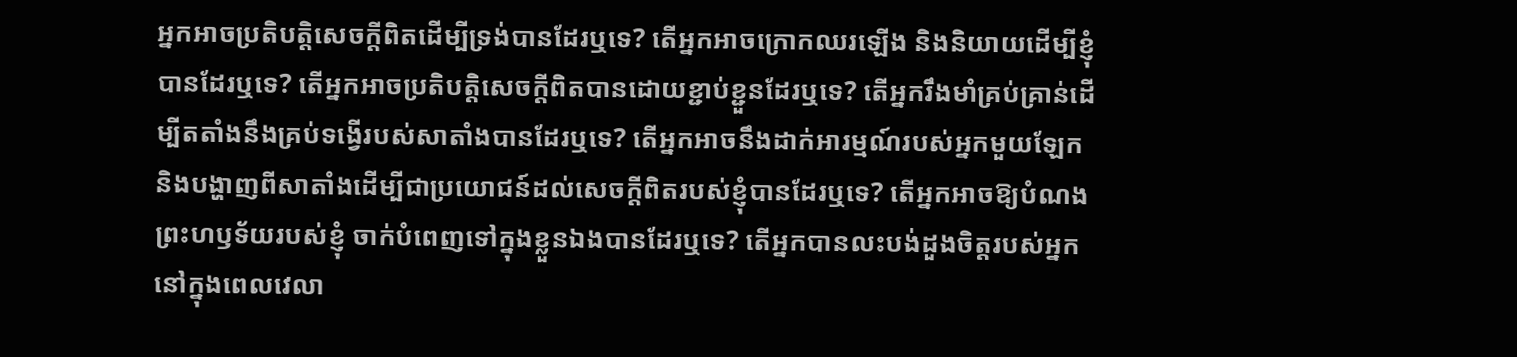អ្នកអាចប្រតិបត្តិសេចក្ដីពិតដើម្បីទ្រង់បានដែរឬទេ? តើអ្នកអាចក្រោកឈរឡើង និងនិយាយដើម្បីខ្ញុំបានដែរឬទេ? តើអ្នកអាចប្រតិបត្តិសេចក្ដីពិតបានដោយខ្ជាប់ខ្ជួនដែរឬទេ? តើអ្នករឹងមាំគ្រប់គ្រាន់ដើម្បីតតាំងនឹងគ្រប់ទង្វើរបស់សាតាំងបានដែរឬទេ? តើអ្នកអាចនឹងដាក់អារម្មណ៍របស់អ្នកមួយឡែក និងបង្ហាញពីសាតាំងដើម្បីជាប្រយោជន៍ដល់សេចក្ដីពិតរបស់ខ្ញុំបានដែរឬទេ? តើអ្នកអាចឱ្យបំណងព្រះហឫទ័យរបស់ខ្ញុំ ចាក់បំពេញទៅក្នុងខ្លួនឯងបានដែរឬទេ? តើអ្នកបានលះបង់ដួងចិត្តរបស់អ្នកនៅក្នុងពេលវេលា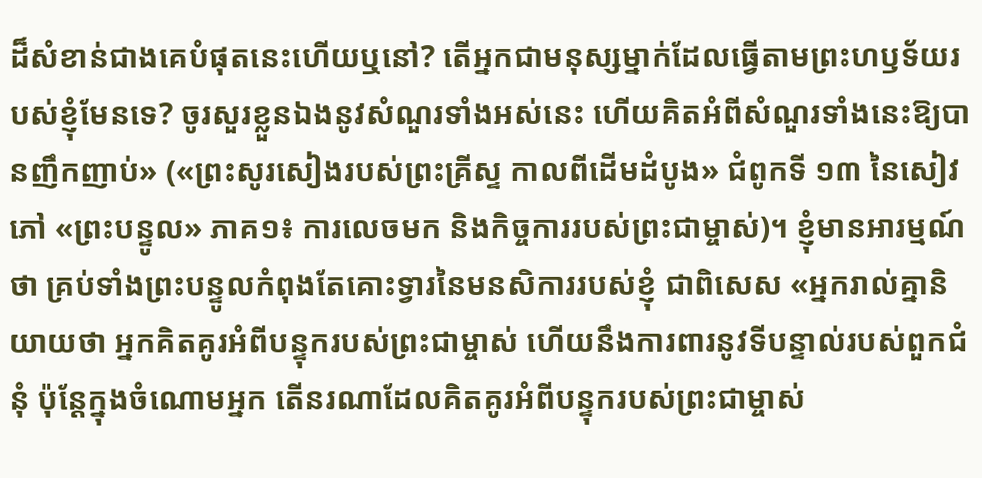ដ៏សំខាន់ជាងគេបំផុតនេះហើយឬនៅ? តើអ្នកជាមនុស្សម្នាក់ដែលធ្វើតាមព្រះហឫទ័យរបស់ខ្ញុំមែនទេ? ចូរសួរខ្លួនឯងនូវសំណួរទាំងអស់នេះ ហើយគិតអំពីសំណួរទាំងនេះឱ្យបានញឹកញាប់» («ព្រះសូរសៀងរបស់ព្រះគ្រីស្ទ កាលពីដើមដំបូង» ជំពូកទី ១៣ នៃសៀវភៅ «ព្រះបន្ទូល» ភាគ១៖ ការលេចមក និងកិច្ចការរបស់ព្រះជាម្ចាស់)។ ខ្ញុំមានអារម្មណ៍ថា គ្រប់ទាំងព្រះបន្ទូលកំពុងតែគោះទ្វារនៃមនសិការរបស់ខ្ញុំ ជាពិសេស «អ្នករាល់គ្នានិយាយថា អ្នកគិតគូរអំពីបន្ទុករបស់ព្រះជាម្ចាស់ ហើយនឹងការពារនូវទីបន្ទាល់របស់ពួកជំនុំ ប៉ុន្តែក្នុងចំណោមអ្នក តើនរណាដែលគិតគូរអំពីបន្ទុករបស់ព្រះជាម្ចាស់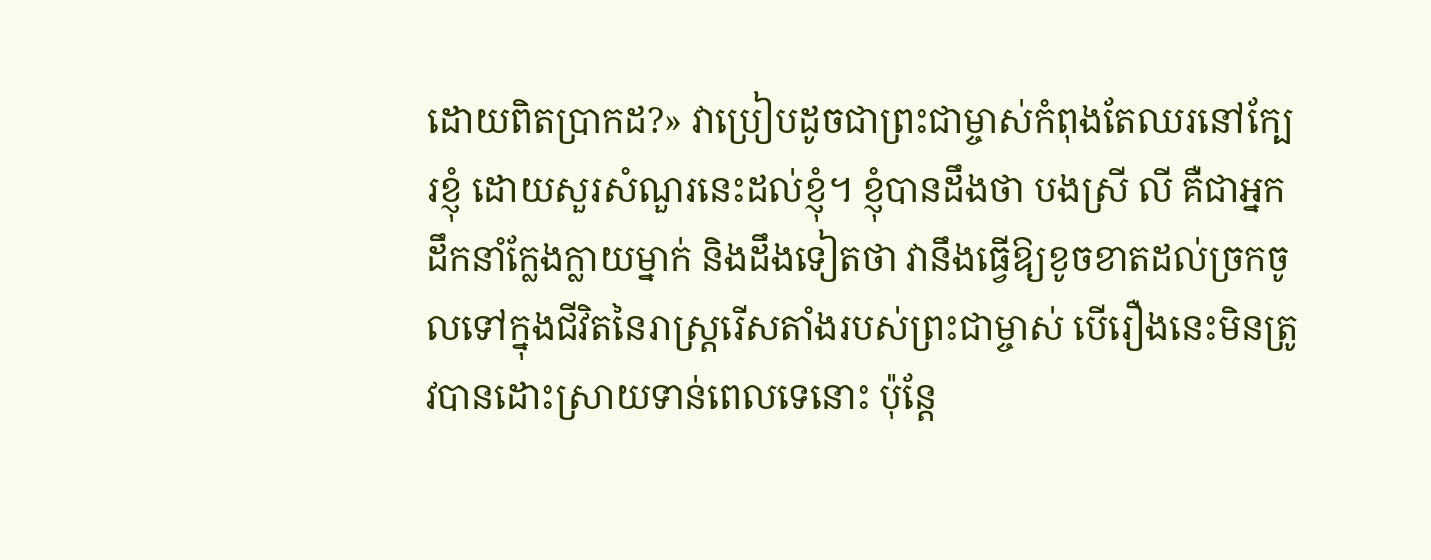ដោយពិតប្រាកដ?» វាប្រៀបដូចជាព្រះជាម្ចាស់កំពុងតែឈរនៅក្បែរខ្ញុំ ដោយសួរសំណួរនេះដល់ខ្ញុំ។ ខ្ញុំបានដឹងថា បងស្រី លី គឺជាអ្នកដឹកនាំក្លែងក្លាយម្នាក់ និងដឹងទៀតថា វានឹងធ្វើឱ្យខូចខាតដល់ច្រកចូលទៅក្នុងជីវិតនៃរាស្ត្ររើសតាំងរបស់ព្រះជាម្ចាស់ បើរឿងនេះមិនត្រូវបានដោះស្រាយទាន់ពេលទេនោះ ប៉ុន្តែ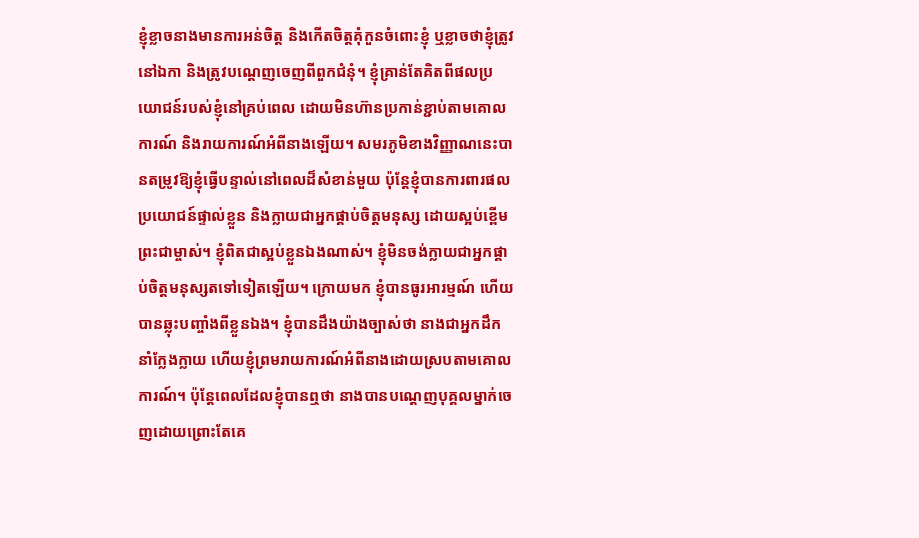ខ្ញុំខ្លាចនាងមានការអន់ចិត្ត និងកើតចិត្តគុំកួនចំពោះខ្ញុំ ឬខ្លាចថាខ្ញុំត្រូវនៅឯកា និងត្រូវបណ្ដេញចេញពីពួកជំនុំ។ ខ្ញុំគ្រាន់តែគិតពីផលប្រយោជន៍របស់ខ្ញុំនៅគ្រប់ពេល ដោយមិនហ៊ានប្រកាន់ខ្ជាប់តាមគោលការណ៍ និងរាយការណ៍អំពីនាងឡើយ។ សមរភូមិខាងវិញ្ញាណនេះបានតម្រូវឱ្យខ្ញុំធ្វើបន្ទាល់នៅពេលដ៏សំខាន់មួយ ប៉ុន្តែខ្ញុំបានការពារផលប្រយោជន៍ផ្ទាល់ខ្លួន និងក្លាយជាអ្នកផ្គាប់ចិត្តមនុស្ស ដោយស្អប់ខ្ពើមព្រះជាម្ចាស់។ ខ្ញុំពិតជាស្អប់ខ្លួនឯងណាស់។ ខ្ញុំមិនចង់ក្លាយជាអ្នកផ្គាប់ចិត្តមនុស្សតទៅទៀតឡើយ។ ក្រោយមក ខ្ញុំបានធូរអារម្មណ៍ ហើយបានឆ្លុះបញ្ចាំងពីខ្លួនឯង។ ខ្ញុំបានដឹងយ៉ាងច្បាស់ថា នាងជាអ្នកដឹកនាំក្លែងក្លាយ ហើយខ្ញុំព្រមរាយការណ៍អំពីនាងដោយស្របតាមគោលការណ៍។ ប៉ុន្តែពេលដែលខ្ញុំបានឮថា នាងបានបណ្ដេញបុគ្គលម្នាក់ចេញដោយព្រោះតែគេ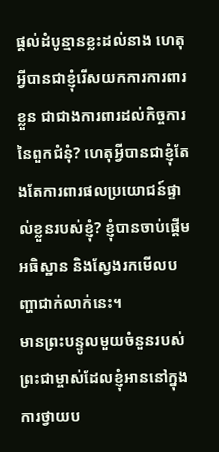ផ្ដល់ដំបូន្មានខ្លះដល់នាង ហេតុអ្វីបានជាខ្ញុំរើសយកការការពារខ្លួន ជាជាងការពារដល់កិច្ចការនៃពួកជំនុំ? ហេតុអ្វីបានជាខ្ញុំតែងតែការពារផលប្រយោជន៍ផ្ទាល់ខ្លួនរបស់ខ្ញុំ? ខ្ញុំបានចាប់ផ្ដើមអធិស្ឋាន និងស្វែងរកមើលបញ្ហាជាក់លាក់នេះ។
មានព្រះបន្ទូលមួយចំនួនរបស់ព្រះជាម្ចាស់ដែលខ្ញុំអាននៅក្នុងការថ្វាយប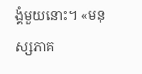ង្គំមួយនោះ។ «មនុស្សភាគ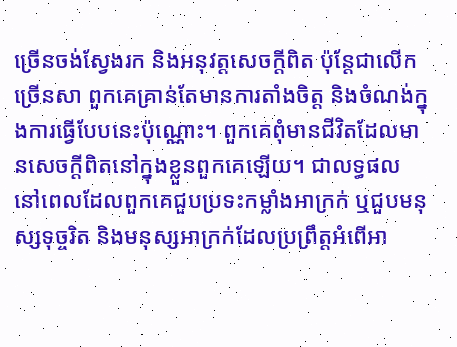ច្រើនចង់ស្វែងរក និងអនុវត្តសេចក្ដីពិត ប៉ុន្តែជាលើកច្រើនសា ពួកគេគ្រាន់តែមានការតាំងចិត្ត និងចំណង់ក្នុងការធ្វើបែបនេះប៉ុណ្ណោះ។ ពួកគេពុំមានជីវិតដែលមានសេចក្ដីពិតនៅក្នុងខ្លួនពួកគេឡើយ។ ជាលទ្ធផល នៅពេលដែលពួកគេជួបប្រទះកម្លាំងអាក្រក់ ឬជួបមនុស្សទុច្ចរិត និងមនុស្សអាក្រក់ដែលប្រព្រឹត្តអំពើអា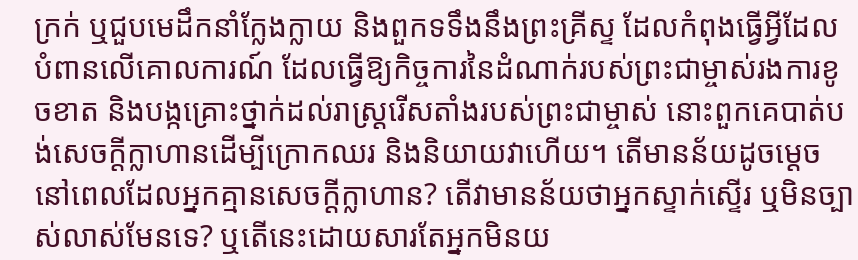ក្រក់ ឬជួបមេដឹកនាំក្លែងក្លាយ និងពួកទទឹងនឹងព្រះគ្រីស្ទ ដែលកំពុងធ្វើអ្វីដែលបំពានលើគោលការណ៍ ដែលធ្វើឱ្យកិច្ចការនៃដំណាក់របស់ព្រះជាម្ចាស់រងការខូចខាត និងបង្កគ្រោះថ្នាក់ដល់រាស្ដ្ររើសតាំងរបស់ព្រះជាម្ចាស់ នោះពួកគេបាត់បង់សេចក្ដីក្លាហានដើម្បីក្រោកឈរ និងនិយាយវាហើយ។ តើមានន័យដូចម្តេចនៅពេលដែលអ្នកគ្មានសេចក្ដីក្លាហាន? តើវាមានន័យថាអ្នកស្ទាក់ស្ទើរ ឬមិនច្បាស់លាស់មែនទេ? ឬតើនេះដោយសារតែអ្នកមិនយ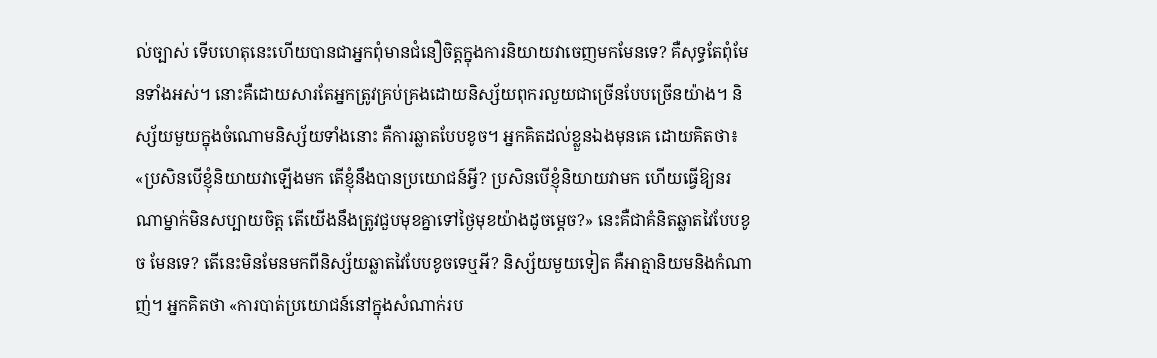ល់ច្បាស់ ទើបហេតុនេះហើយបានជាអ្នកពុំមានជំនឿចិត្តក្នុងការនិយាយវាចេញមកមែនទេ? គឺសុទ្ធតែពុំមែនទាំងអស់។ នោះគឺដោយសារតែអ្នកត្រូវគ្រប់គ្រងដោយនិស្ស័យពុករលួយជាច្រើនបែបច្រើនយ៉ាង។ និស្ស័យមួយក្នុងចំណោមនិស្ស័យទាំងនោះ គឺការឆ្លាតបែបខូច។ អ្នកគិតដល់ខ្លួនឯងមុនគេ ដោយគិតថា៖ «ប្រសិនបើខ្ញុំនិយាយវាឡើងមក តើខ្ញុំនឹងបានប្រយោជន៍អ្វី? ប្រសិនបើខ្ញុំនិយាយវាមក ហើយធ្វើឱ្យនរណាម្នាក់មិនសប្បាយចិត្ត តើយើងនឹងត្រូវជួបមុខគ្នាទៅថ្ងៃមុខយ៉ាងដូចម្ដេច?» នេះគឺជាគំនិតឆ្លាតវៃបែបខូច មែនទេ? តើនេះមិនមែនមកពីនិស្ស័យឆ្លាតវៃបែបខូចទេឬអី? និស្ស័យមួយទៀត គឺអាត្មានិយមនិងកំណាញ់។ អ្នកគិតថា «ការបាត់ប្រយោជន៍នៅក្នុងសំណាក់រប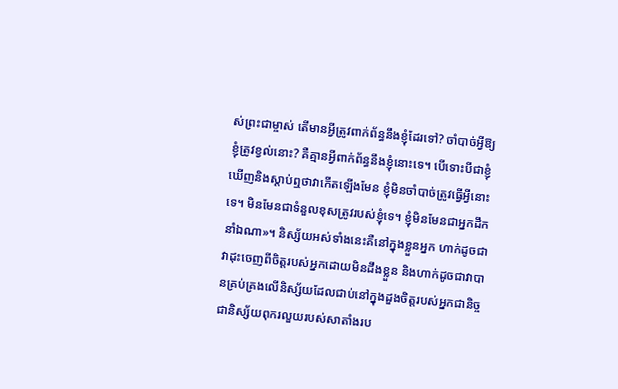ស់ព្រះជាម្ចាស់ តើមានអ្វីត្រូវពាក់ព័ន្ធនឹងខ្ញុំដែរទៅ? ចាំបាច់អ្វីឱ្យខ្ញុំត្រូវខ្វល់នោះ? គឺគ្មានអ្វីពាក់ព័ន្ធនឹងខ្ញុំនោះទេ។ បើទោះបីជាខ្ញុំឃើញនិងស្ដាប់ឮថាវាកើតឡើងមែន ខ្ញុំមិនចាំបាច់ត្រូវធ្វើអ្វីនោះទេ។ មិនមែនជាទំនួលខុសត្រូវរបស់ខ្ញុំទេ។ ខ្ញុំមិនមែនជាអ្នកដឹកនាំឯណា»។ និស្ស័យអស់ទាំងនេះគឺនៅក្នុងខ្លួនអ្នក ហាក់ដូចជាវាដុះចេញពីចិត្តរបស់អ្នកដោយមិនដឹងខ្លួន និងហាក់ដូចជាវាបានគ្រប់គ្រងលើនិស្ស័យដែលជាប់នៅក្នុងដួងចិត្តរបស់អ្នកជានិច្ច ជានិស្ស័យពុករលួយរបស់សាតាំងរប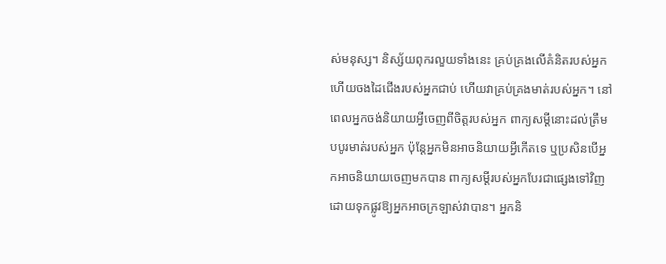ស់មនុស្ស។ និស្ស័យពុករលួយទាំងនេះ គ្រប់គ្រងលើគំនិតរបស់អ្នក ហើយចងដៃជើងរបស់អ្នកជាប់ ហើយវាគ្រប់គ្រងមាត់របស់អ្នក។ នៅពេលអ្នកចង់និយាយអ្វីចេញពីចិត្តរបស់អ្នក ពាក្យសម្ដីនោះដល់ត្រឹមបបូរមាត់របស់អ្នក ប៉ុន្តែអ្នកមិនអាចនិយាយអ្វីកើតទេ ឬប្រសិនបើអ្នកអាចនិយាយចេញមកបាន ពាក្យសម្ដីរបស់អ្នកបែរជាផ្សេងទៅវិញ ដោយទុកផ្លូវឱ្យអ្នកអាចក្រឡាស់វាបាន។ អ្នកនិ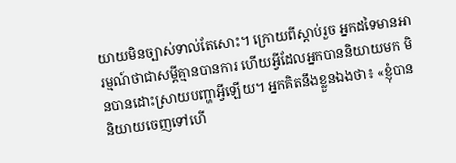យាយមិនច្បាស់ទាល់តែសោះ។ ក្រោយពីស្ដាប់រួច អ្នកដទៃមានអារម្មណ៍ថាជាសម្ដីគ្មានបានការ ហើយអ្វីដែលអ្នកបាននិយាយមក មិនបានដោះស្រាយបញ្ហាអ្វីឡើយ។ អ្នកគិតនឹងខ្លួនឯងថា៖ «ខ្ញុំបាននិយាយចេញទៅហើ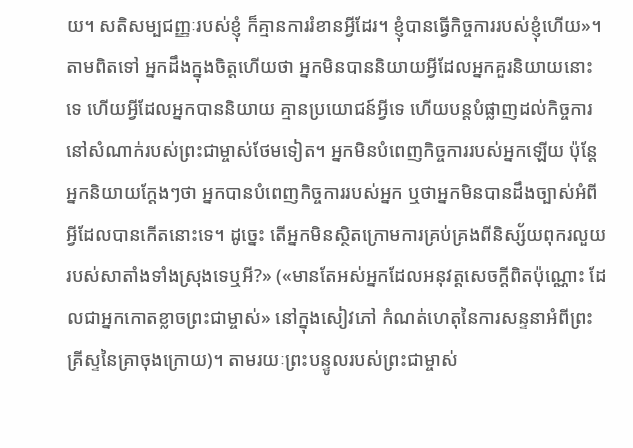យ។ សតិសម្បជញ្ញៈរបស់ខ្ញុំ ក៏គ្មានការរំខានអ្វីដែរ។ ខ្ញុំបានធ្វើកិច្ចការរបស់ខ្ញុំហើយ»។ តាមពិតទៅ អ្នកដឹងក្នុងចិត្តហើយថា អ្នកមិនបាននិយាយអ្វីដែលអ្នកគួរនិយាយនោះទេ ហើយអ្វីដែលអ្នកបាននិយាយ គ្មានប្រយោជន៍អ្វីទេ ហើយបន្តបំផ្លាញដល់កិច្ចការនៅសំណាក់របស់ព្រះជាម្ចាស់ថែមទៀត។ អ្នកមិនបំពេញកិច្ចការរបស់អ្នកឡើយ ប៉ុន្តែអ្នកនិយាយក្ដែងៗថា អ្នកបានបំពេញកិច្ចការរបស់អ្នក ឬថាអ្នកមិនបានដឹងច្បាស់អំពីអ្វីដែលបានកើតនោះទេ។ ដូច្នេះ តើអ្នកមិនស្ថិតក្រោមការគ្រប់គ្រងពីនិស្ស័យពុករលួយរបស់សាតាំងទាំងស្រុងទេឬអី?» («មានតែអស់អ្នកដែលអនុវត្តសេចក្ដីពិតប៉ុណ្ណោះ ដែលជាអ្នកកោតខ្លាចព្រះជាម្ចាស់» នៅក្នុងសៀវភៅ កំណត់ហេតុនៃការសន្ទនាអំពីព្រះគ្រីស្ទនៃគ្រាចុងក្រោយ)។ តាមរយៈព្រះបន្ទូលរបស់ព្រះជាម្ចាស់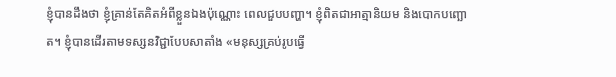ខ្ញុំបានដឹងថា ខ្ញុំគ្រាន់តែគិតអំពីខ្លួនឯងប៉ុណ្ណោះ ពេលជួបបញ្ហា។ ខ្ញុំពិតជាអាត្មានិយម និងបោកបញ្ឆោត។ ខ្ញុំបានដើរតាមទស្សនវិជ្ជាបែបសាតាំង «មនុស្សគ្រប់រូបធ្វើ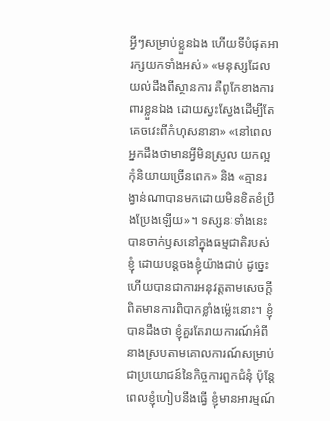អ្វីៗសម្រាប់ខ្លួនឯង ហើយទីបំផុតអារក្សយកទាំងអស់» «មនុស្សដែលយល់ដឹងពីស្ថានការ គឺពូកែខាងការពារខ្លួនឯង ដោយស្វះស្វែងដើម្បីតែគេចវេះពីកំហុសនានា» «នៅពេលអ្នកដឹងថាមានអ្វីមិនស្រួល យកល្អកុំនិយាយច្រើនពេក» និង «គ្មានរង្វាន់ណាបានមកដោយមិនខិតខំប្រឹងប្រែងឡើយ»។ ទស្សនៈទាំងនេះបានចាក់ឫសនៅក្នុងធម្មជាតិរបស់ខ្ញុំ ដោយបន្តចងខ្ញុំយ៉ាងជាប់ ដូច្នេះហើយបានជាការអនុវត្តតាមសេចក្តីពិតមានការពិបាកខ្លាំងម្ល៉េះនោះ។ ខ្ញុំបានដឹងថា ខ្ញុំគួរតែរាយការណ៍អំពីនាងស្របតាមគោលការណ៍សម្រាប់ជាប្រយោជន៍នៃកិច្ចការពួកជំនុំ ប៉ុន្តែពេលខ្ញុំហៀបនឹងធ្វើ ខ្ញុំមានអារម្មណ៍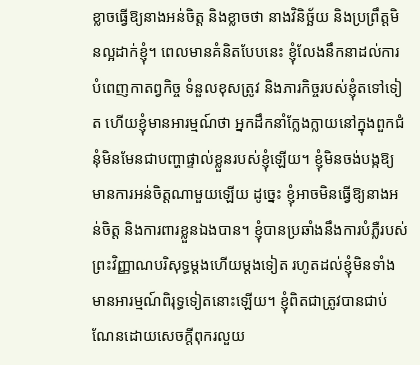ខ្លាចធ្វើឱ្យនាងអន់ចិត្ត និងខ្លាចថា នាងវិនិច្ឆ័យ និងប្រព្រឹត្តមិនល្អដាក់ខ្ញុំ។ ពេលមានគំនិតបែបនេះ ខ្ញុំលែងនឹកនាដល់ការបំពេញកាតព្វកិច្ច ទំនួលខុសត្រូវ និងភារកិច្ចរបស់ខ្ញុំតទៅទៀត ហើយខ្ញុំមានអារម្មណ៍ថា អ្នកដឹកនាំក្លែងក្លាយនៅក្នុងពួកជំនុំមិនមែនជាបញ្ហាផ្ទាល់ខ្លួនរបស់ខ្ញុំឡើយ។ ខ្ញុំមិនចង់បង្កឱ្យមានការអន់ចិត្តណាមួយឡើយ ដូច្នេះ ខ្ញុំអាចមិនធ្វើឱ្យនាងអន់ចិត្ត និងការពារខ្លួនឯងបាន។ ខ្ញុំបានប្រឆាំងនឹងការបំភ្លឺរបស់ព្រះវិញ្ញាណបរិសុទ្ធម្ដងហើយម្ដងទៀត រហូតដល់ខ្ញុំមិនទាំងមានអារម្មណ៍ពិរុទ្ធទៀតនោះឡើយ។ ខ្ញុំពិតជាត្រូវបានជាប់ណែនដោយសេចក្តីពុករលួយ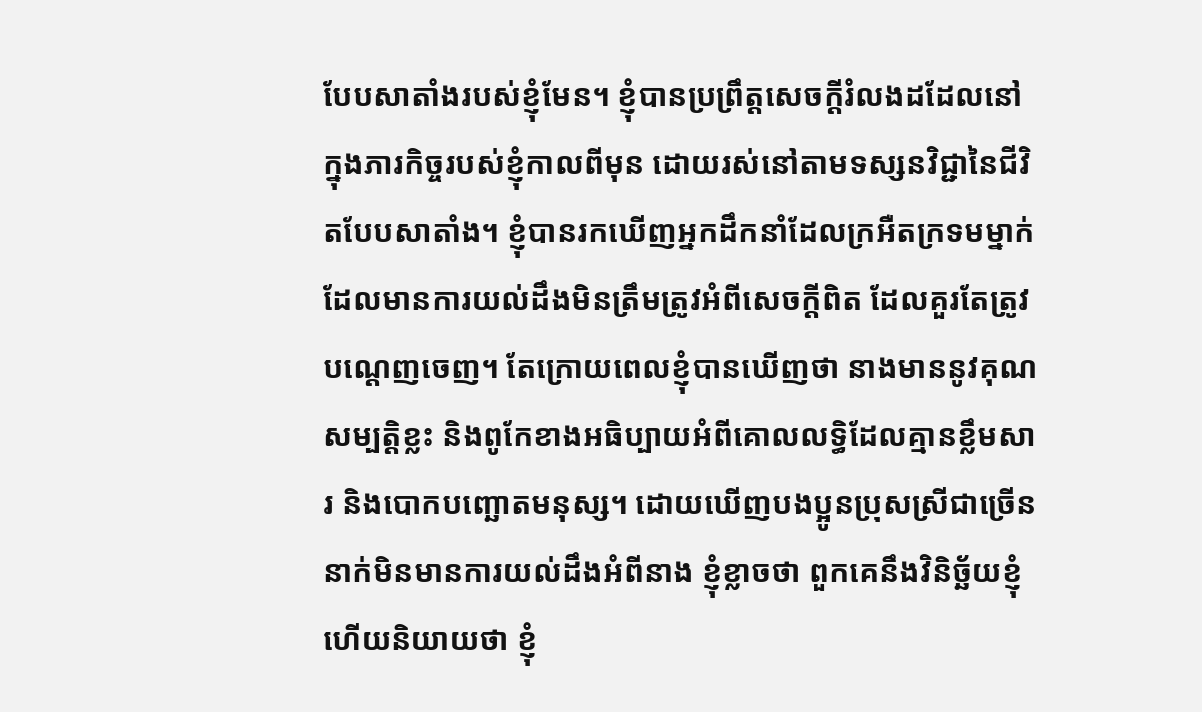បែបសាតាំងរបស់ខ្ញុំមែន។ ខ្ញុំបានប្រព្រឹត្តសេចក្តីរំលងដដែលនៅក្នុងភារកិច្ចរបស់ខ្ញុំកាលពីមុន ដោយរស់នៅតាមទស្សនវិជ្ជានៃជីវិតបែបសាតាំង។ ខ្ញុំបានរកឃើញអ្នកដឹកនាំដែលក្រអឺតក្រទមម្នាក់ដែលមានការយល់ដឹងមិនត្រឹមត្រូវអំពីសេចក្តីពិត ដែលគួរតែត្រូវបណ្ដេញចេញ។ តែក្រោយពេលខ្ញុំបានឃើញថា នាងមាននូវគុណសម្បត្តិខ្លះ និងពូកែខាងអធិប្បាយអំពីគោលលទ្ធិដែលគ្មានខ្លឹមសារ និងបោកបញ្ឆោតមនុស្ស។ ដោយឃើញបងប្អូនប្រុសស្រីជាច្រើននាក់មិនមានការយល់ដឹងអំពីនាង ខ្ញុំខ្លាចថា ពួកគេនឹងវិនិច្ឆ័យខ្ញុំ ហើយនិយាយថា ខ្ញុំ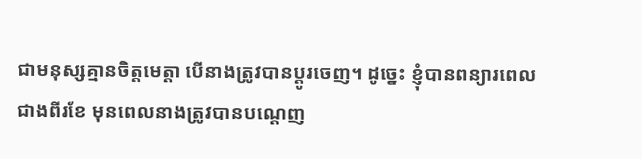ជាមនុស្សគ្មានចិត្តមេត្តា បើនាងត្រូវបានប្ដូរចេញ។ ដូច្នេះ ខ្ញុំបានពន្យារពេលជាងពីរខែ មុនពេលនាងត្រូវបានបណ្ដេញ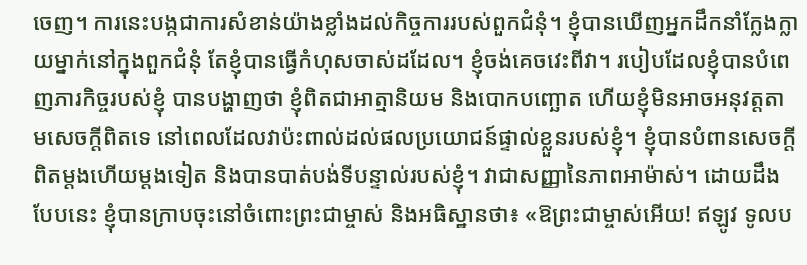ចេញ។ ការនេះបង្កជាការសំខាន់យ៉ាងខ្លាំងដល់កិច្ចការរបស់ពួកជំនុំ។ ខ្ញុំបានឃើញអ្នកដឹកនាំក្លែងក្លាយម្នាក់នៅក្នុងពួកជំនុំ តែខ្ញុំបានធ្វើកំហុសចាស់ដដែល។ ខ្ញុំចង់គេចវេះពីវា។ របៀបដែលខ្ញុំបានបំពេញភារកិច្ចរបស់ខ្ញុំ បានបង្ហាញថា ខ្ញុំពិតជាអាត្មានិយម និងបោកបញ្ឆោត ហើយខ្ញុំមិនអាចអនុវត្តតាមសេចក្តីពិតទេ នៅពេលដែលវាប៉ះពាល់ដល់ផលប្រយោជន៍ផ្ទាល់ខ្លួនរបស់ខ្ញុំ។ ខ្ញុំបានបំពានសេចក្តីពិតម្ដងហើយម្ដងទៀត និងបានបាត់បង់ទីបន្ទាល់របស់ខ្ញុំ។ វាជាសញ្ញានៃភាពអាម៉ាស់។ ដោយដឹងបែបនេះ ខ្ញុំបានក្រាបចុះនៅចំពោះព្រះជាម្ចាស់ និងអធិស្ឋានថា៖ «ឱព្រះជាម្ចាស់អើយ! ឥឡូវ ទូលប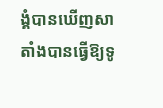ង្គំបានឃើញសាតាំងបានធ្វើឱ្យទូ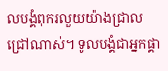លបង្គំពុករលួយយ៉ាងជ្រាលជ្រៅណាស់។ ទូលបង្គំជាអ្នកផ្គា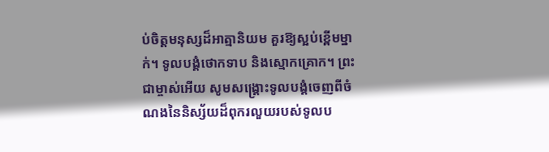ប់ចិត្តមនុស្សដ៏អាត្មានិយម គួរឱ្យស្អប់ខ្ពើមម្នាក់។ ទូលបង្គំថោកទាប និងស្មោកគ្រោក។ ព្រះជាម្ចាស់អើយ សូមសង្រ្គោះទូលបង្គំចេញពីចំណងនៃនិស្ស័យដ៏ពុករលួយរបស់ទូលប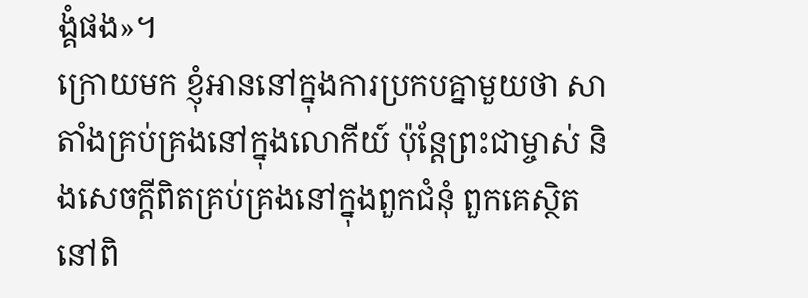ង្គំផង»។
ក្រោយមក ខ្ញុំអាននៅក្នុងការប្រកបគ្នាមួយថា សាតាំងគ្រប់គ្រងនៅក្នុងលោកីយ៍ ប៉ុន្តែព្រះជាម្ចាស់ និងសេចក្តីពិតគ្រប់គ្រងនៅក្នុងពួកជំនុំ ពួកគេស្ថិតនៅពិ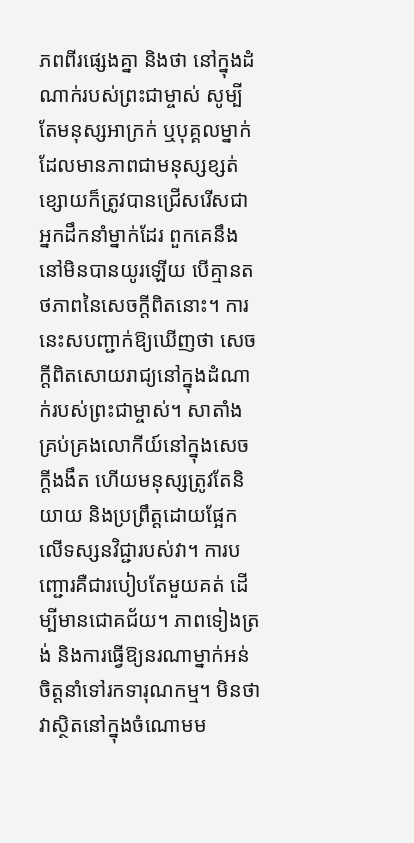ភពពីរផ្សេងគ្នា និងថា នៅក្នុងដំណាក់របស់ព្រះជាម្ចាស់ សូម្បីតែមនុស្សអាក្រក់ ឬបុគ្គលម្នាក់ដែលមានភាពជាមនុស្សខ្សត់ខ្សោយក៏ត្រូវបានជ្រើសរើសជាអ្នកដឹកនាំម្នាក់ដែរ ពួកគេនឹងនៅមិនបានយូរឡើយ បើគ្មានតថភាពនៃសេចក្តីពិតនោះ។ ការនេះសបញ្ជាក់ឱ្យឃើញថា សេចក្តីពិតសោយរាជ្យនៅក្នុងដំណាក់របស់ព្រះជាម្ចាស់។ សាតាំងគ្រប់គ្រងលោកីយ៍នៅក្នុងសេចក្តីងងឹត ហើយមនុស្សត្រូវតែនិយាយ និងប្រព្រឹត្តដោយផ្អែកលើទស្សនវិជ្ជារបស់វា។ ការបញ្ជោរគឺជារបៀបតែមួយគត់ ដើម្បីមានជោគជ័យ។ ភាពទៀងត្រង់ និងការធ្វើឱ្យនរណាម្នាក់អន់ចិត្តនាំទៅរកទារុណកម្ម។ មិនថាវាស្ថិតនៅក្នុងចំណោមម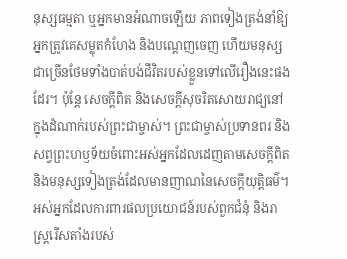នុស្សធម្មតា ឬអ្នកមានអំណាចឡើយ ភាពទៀងត្រង់នាំឱ្យអ្នកត្រូវគេសម្លុតកំហែង និងបណ្ដេញចេញ ហើយមនុស្សជាច្រើនថែមទាំងបាត់បង់ជីវិតរបស់ខ្លួនទៅលើរឿងនេះផងដែរ។ ប៉ុន្តែ សេចក្តីពិត និងសេចក្តីសុចរិតសោយរាជ្យនៅក្នុងដំណាក់របស់ព្រះជាម្ចាស់។ ព្រះជាម្ចាស់ប្រទានពរ និងសព្វព្រះហឫទ័យចំពោះអស់អ្នកដែលដេញតាមសេចក្តីពិត និងមនុស្សទៀងត្រង់ដែលមានញាណនៃសេចក្តីយុត្តិធម៌។ អស់អ្នកដែលការពារផលប្រយោជន៍របស់ពួកជំនុំ និងរាស្ត្ររើសតាំងរបស់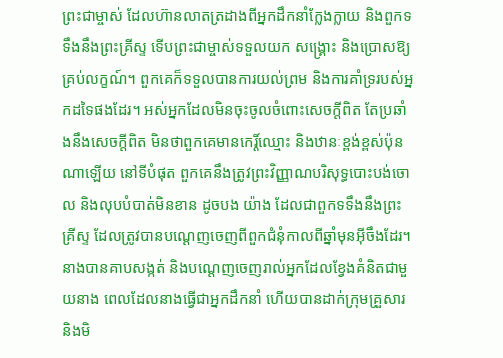ព្រះជាម្ចាស់ ដែលហ៊ានលាតត្រដាងពីអ្នកដឹកនាំក្លែងក្លាយ និងពួកទទឹងនឹងព្រះគ្រីស្ទ ទើបព្រះជាម្ចាស់ទទួលយក សង្រ្គោះ និងប្រោសឱ្យគ្រប់លក្ខណ៍។ ពួកគេក៏ទទួលបានការយល់ព្រម និងការគាំទ្ររបស់អ្នកដទៃផងដែរ។ អស់អ្នកដែលមិនចុះចូលចំពោះសេចក្តីពិត តែប្រឆាំងនឹងសេចក្តីពិត មិនថាពួកគេមានកេរ្ដិ៍ឈ្មោះ និងឋានៈខ្ពង់ខ្ពស់ប៉ុនណាឡើយ នៅទីបំផុត ពួកគេនឹងត្រូវព្រះវិញ្ញាណបរិសុទ្ធបោះបង់ចោល និងលុបបំបាត់មិនខាន ដូចបង យ៉ាង ដែលជាពួកទទឹងនឹងព្រះគ្រីស្ទ ដែលត្រូវបានបណ្ដេញចេញពីពួកជំនុំកាលពីឆ្នាំមុនអ៊ីចឹងដែរ។ នាងបានគាបសង្កត់ និងបណ្ដេញចេញរាល់អ្នកដែលខ្វែងគំនិតជាមួយនាង ពេលដែលនាងធ្វើជាអ្នកដឹកនាំ ហើយបានដាក់ក្រុមគ្រួសារ និងមិ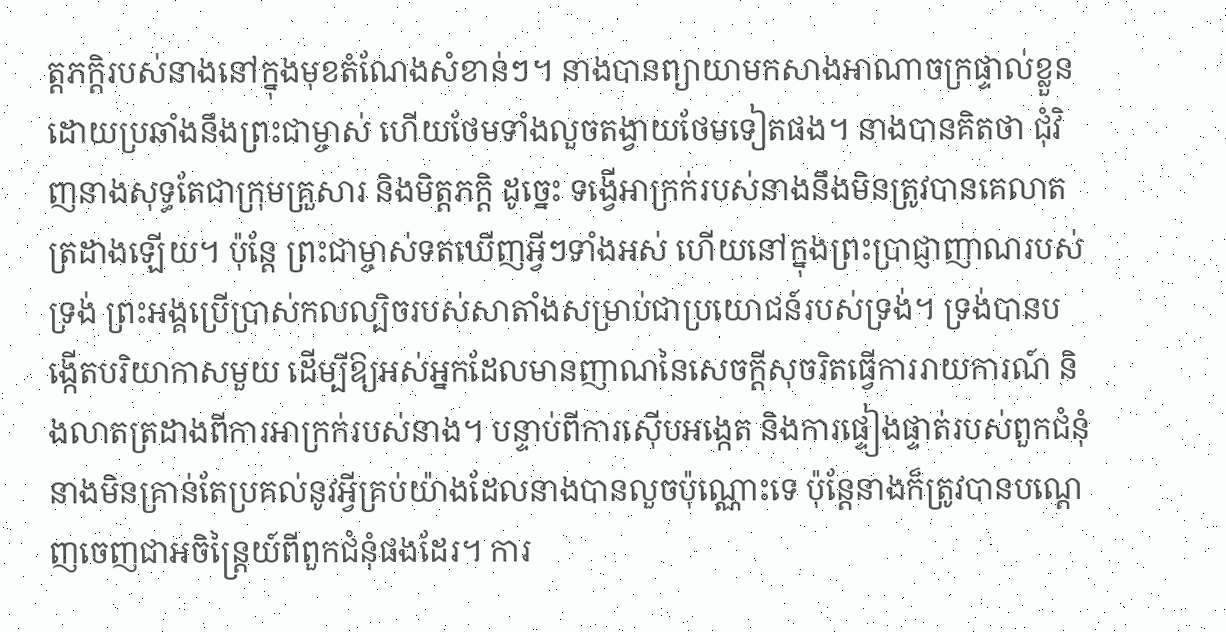ត្តភក្តិរបស់នាងនៅក្នុងមុខតំណែងសំខាន់ៗ។ នាងបានព្យាយាមកសាងអាណាចក្រផ្ទាល់ខ្លួន ដោយប្រឆាំងនឹងព្រះជាម្ចាស់ ហើយថែមទាំងលួចតង្វាយថែមទៀតផង។ នាងបានគិតថា ជុំវិញនាងសុទ្ធតែជាក្រុមគ្រួសារ និងមិត្តភក្តិ ដូច្នេះ ទង្វើអាក្រក់របស់នាងនឹងមិនត្រូវបានគេលាតត្រដាងឡើយ។ ប៉ុន្តែ ព្រះជាម្ចាស់ទតឃើញអ្វីៗទាំងអស់ ហើយនៅក្នុងព្រះប្រាជ្ញាញាណរបស់ទ្រង់ ព្រះអង្គប្រើប្រាស់កលល្បិចរបស់សាតាំងសម្រាប់ជាប្រយោជន៍របស់ទ្រង់។ ទ្រង់បានបង្កើតបរិយាកាសមួយ ដើម្បីឱ្យអស់អ្នកដែលមានញាណនៃសេចក្តីសុចរិតធ្វើការរាយការណ៍ និងលាតត្រដាងពីការអាក្រក់របស់នាង។ បន្ទាប់ពីការស៊ើបអង្កេត និងការផ្ទៀងផ្ទាត់របស់ពួកជំនុំ នាងមិនគ្រាន់តែប្រគល់នូវអ្វីគ្រប់យ៉ាងដែលនាងបានលួចប៉ុណ្ណោះទេ ប៉ុន្តែនាងក៏ត្រូវបានបណ្ដេញចេញជាអចិន្ត្រៃយ៍ពីពួកជំនុំផងដែរ។ ការ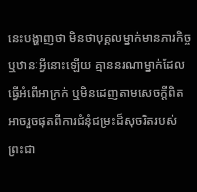នេះបង្ហាញថា មិនថាបុគ្គលម្នាក់មានភារកិច្ច ឬឋានៈអ្វីនោះឡើយ គ្មាននរណាម្នាក់ដែលធ្វើអំពើអាក្រក់ ឬមិនដេញតាមសេចក្តីពិត អាចរួចផុតពីការជំនុំជម្រះដ៏សុចរិតរបស់ព្រះជា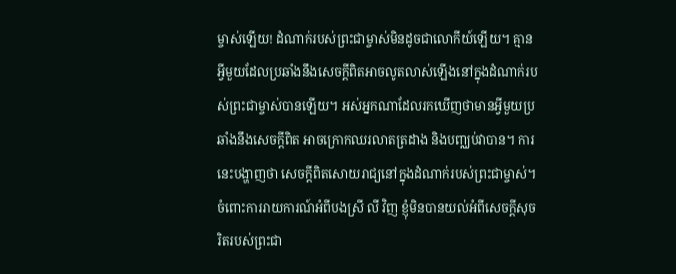ម្ចាស់ឡើយ! ដំណាក់របស់ព្រះជាម្ចាស់មិនដូចជាលោកីយ៍ឡើយ។ គ្មានអ្វីមួយដែលប្រឆាំងនឹងសេចក្តីពិតអាចលូតលាស់ឡើងនៅក្នុងដំណាក់របស់ព្រះជាម្ចាស់បានឡើយ។ អស់អ្នកណាដែលរកឃើញថាមានអ្វីមួយប្រឆាំងនឹងសេចក្តីពិត អាចក្រោកឈរលាតត្រដាង និងបញ្ឈប់វាបាន។ ការនេះបង្ហាញថា សេចក្តីពិតសោយរាជ្យនៅក្នុងដំណាក់របស់ព្រះជាម្ចាស់។ ចំពោះការរាយការណ៍អំពីបងស្រី លី វិញ ខ្ញុំមិនបានយល់អំពីសេចក្តីសុចរិតរបស់ព្រះជា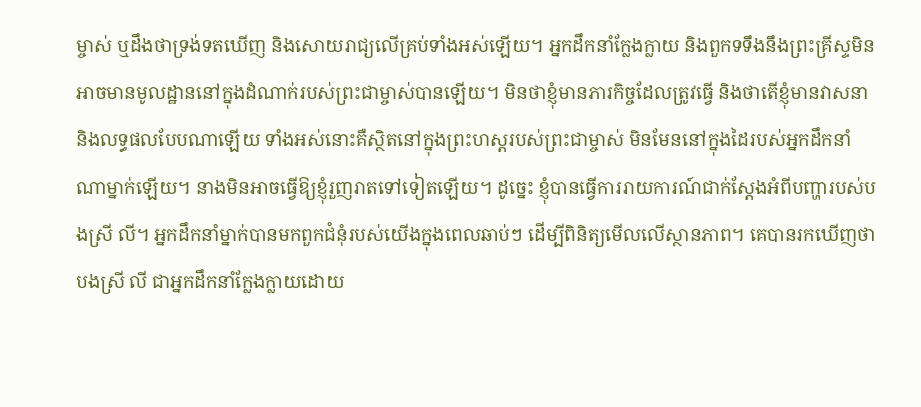ម្ចាស់ ឬដឹងថាទ្រង់ទតឃើញ និងសោយរាជ្យលើគ្រប់ទាំងអស់ឡើយ។ អ្នកដឹកនាំក្លែងក្លាយ និងពួកទទឹងនឹងព្រះគ្រីស្ទមិនអាចមានមូលដ្ឋាននៅក្នុងដំណាក់របស់ព្រះជាម្ចាស់បានឡើយ។ មិនថាខ្ញុំមានភារកិច្ចដែលត្រូវធ្វើ និងថាតើខ្ញុំមានវាសនា និងលទ្ធផលបែបណាឡើយ ទាំងអស់នោះគឺស្ថិតនៅក្នុងព្រះហស្តរបស់ព្រះជាម្ចាស់ មិនមែននៅក្នុងដៃរបស់អ្នកដឹកនាំណាម្នាក់ឡើយ។ នាងមិនអាចធ្វើឱ្យខ្ញុំរួញរាតទៅទៀតឡើយ។ ដូច្នេះ ខ្ញុំបានធ្វើការរាយការណ៍ជាក់ស្ដែងអំពីបញ្ហារបស់បងស្រី លី។ អ្នកដឹកនាំម្នាក់បានមកពួកជំនុំរបស់យើងក្នុងពេលឆាប់ៗ ដើម្បីពិនិត្យមើលលើស្ថានភាព។ គេបានរកឃើញថា បងស្រី លី ជាអ្នកដឹកនាំក្លែងក្លាយដោយ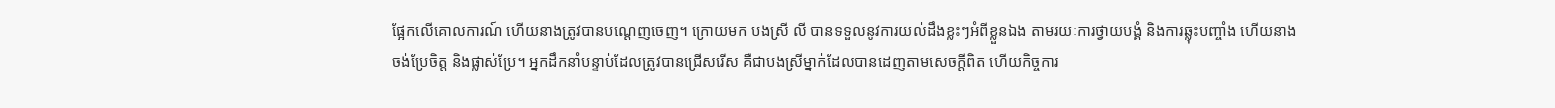ផ្អែកលើគោលការណ៍ ហើយនាងត្រូវបានបណ្ដេញចេញ។ ក្រោយមក បងស្រី លី បានទទួលនូវការយល់ដឹងខ្លះៗអំពីខ្លួនឯង តាមរយៈការថ្វាយបង្គំ និងការឆ្លុះបញ្ចាំង ហើយនាងចង់ប្រែចិត្ត និងផ្លាស់ប្រែ។ អ្នកដឹកនាំបន្ទាប់ដែលត្រូវបានជ្រើសរើស គឺជាបងស្រីម្នាក់ដែលបានដេញតាមសេចក្តីពិត ហើយកិច្ចការ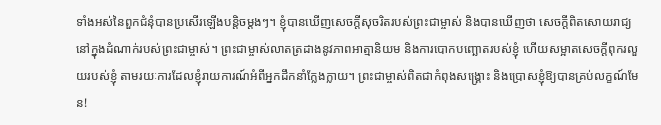ទាំងអស់នៃពួកជំនុំបានប្រសើរឡើងបន្ដិចម្ដងៗ។ ខ្ញុំបានឃើញសេចក្តីសុចរិតរបស់ព្រះជាម្ចាស់ និងបានឃើញថា សេចក្តីពិតសោយរាជ្យនៅក្នុងដំណាក់របស់ព្រះជាម្ចាស់។ ព្រះជាម្ចាស់លាតត្រដាងនូវភាពអាត្មានិយម និងការបោកបញ្ឆោតរបស់ខ្ញុំ ហើយសម្អាតសេចក្តីពុករលួយរបស់ខ្ញុំ តាមរយៈការដែលខ្ញុំរាយការណ៍អំពីអ្នកដឹកនាំក្លែងក្លាយ។ ព្រះជាម្ចាស់ពិតជាកំពុងសង្រ្គោះ និងប្រោសខ្ញុំឱ្យបានគ្រប់លក្ខណ៍មែន!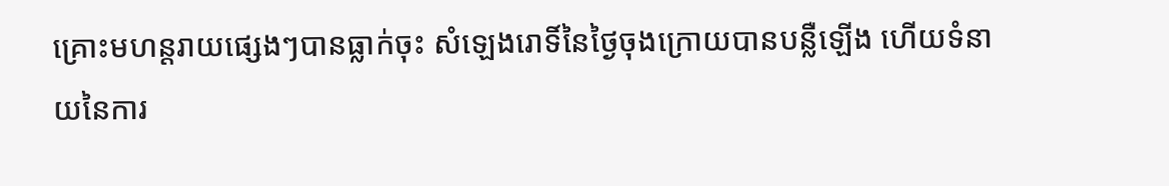គ្រោះមហន្តរាយផ្សេងៗបានធ្លាក់ចុះ សំឡេងរោទិ៍នៃថ្ងៃចុងក្រោយបានបន្លឺឡើង ហើយទំនាយនៃការ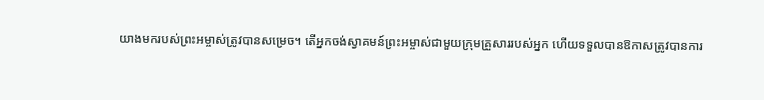យាងមករបស់ព្រះអម្ចាស់ត្រូវបានសម្រេច។ តើអ្នកចង់ស្វាគមន៍ព្រះអម្ចាស់ជាមួយក្រុមគ្រួសាររបស់អ្នក ហើយទទួលបានឱកាសត្រូវបានការ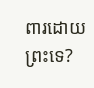ពារដោយព្រះទេ?